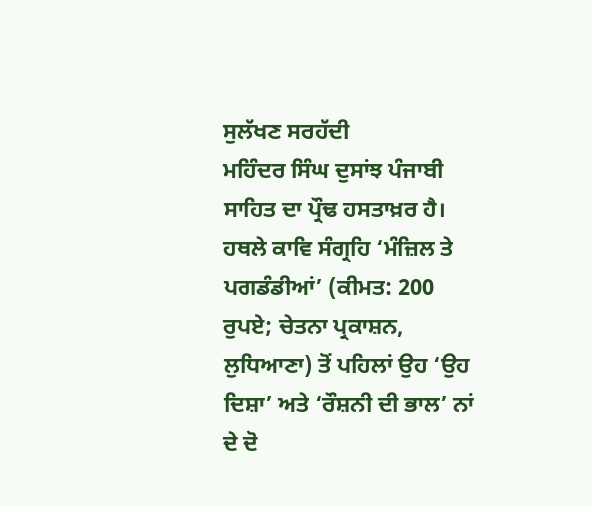ਸੁਲੱਖਣ ਸਰਹੱਦੀ
ਮਹਿੰਦਰ ਸਿੰਘ ਦੁਸਾਂਝ ਪੰਜਾਬੀ ਸਾਹਿਤ ਦਾ ਪ੍ਰੌਢ ਹਸਤਾਖ਼ਰ ਹੈ। ਹਥਲੇ ਕਾਵਿ ਸੰਗ੍ਰਹਿ ‘ਮੰਜ਼ਿਲ ਤੇ ਪਗਡੰਡੀਆਂ’ (ਕੀਮਤ: 200 ਰੁਪਏ; ਚੇਤਨਾ ਪ੍ਰਕਾਸ਼ਨ, ਲੁਧਿਆਣਾ) ਤੋਂ ਪਹਿਲਾਂ ਉਹ ‘ਉਹ ਦਿਸ਼ਾ’ ਅਤੇ ‘ਰੌਸ਼ਨੀ ਦੀ ਭਾਲ’ ਨਾਂ ਦੇ ਦੋ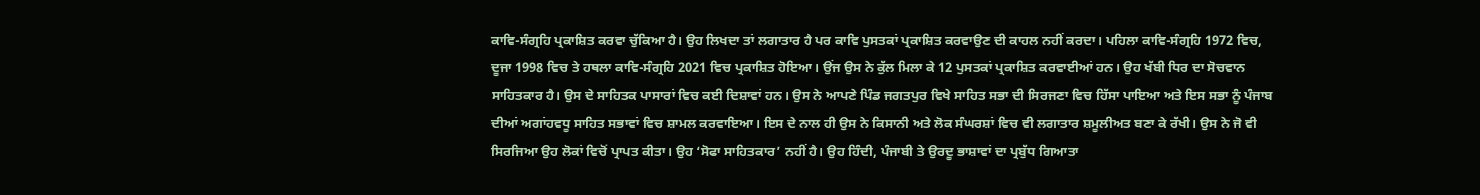ਕਾਵਿ-ਸੰਗ੍ਰਹਿ ਪ੍ਰਕਾਸ਼ਿਤ ਕਰਵਾ ਚੁੱਕਿਆ ਹੈ। ਉਹ ਲਿਖਦਾ ਤਾਂ ਲਗਾਤਾਰ ਹੈ ਪਰ ਕਾਵਿ ਪੁਸਤਕਾਂ ਪ੍ਰਕਾਸ਼ਿਤ ਕਰਵਾਉਣ ਦੀ ਕਾਹਲ ਨਹੀਂ ਕਰਦਾ। ਪਹਿਲਾ ਕਾਵਿ-ਸੰਗ੍ਰਹਿ 1972 ਵਿਚ, ਦੂਜਾ 1998 ਵਿਚ ਤੇ ਹਥਲਾ ਕਾਵਿ-ਸੰਗ੍ਰਹਿ 2021 ਵਿਚ ਪ੍ਰਕਾਸ਼ਿਤ ਹੋਇਆ। ਉਂਜ ਉਸ ਨੇ ਕੁੱਲ ਮਿਲਾ ਕੇ 12 ਪੁਸਤਕਾਂ ਪ੍ਰਕਾਸ਼ਿਤ ਕਰਵਾਈਆਂ ਹਨ। ਉਹ ਖੱਬੀ ਧਿਰ ਦਾ ਸੋਚਵਾਨ ਸਾਹਿਤਕਾਰ ਹੈ। ਉਸ ਦੇ ਸਾਹਿਤਕ ਪਾਸਾਰਾਂ ਵਿਚ ਕਈ ਦਿਸ਼ਾਵਾਂ ਹਨ। ਉਸ ਨੇ ਆਪਣੇ ਪਿੰਡ ਜਗਤਪੁਰ ਵਿਖੇ ਸਾਹਿਤ ਸਭਾ ਦੀ ਸਿਰਜਣਾ ਵਿਚ ਹਿੱਸਾ ਪਾਇਆ ਅਤੇ ਇਸ ਸਭਾ ਨੂੰ ਪੰਜਾਬ ਦੀਆਂ ਅਗਾਂਹਵਧੂ ਸਾਹਿਤ ਸਭਾਵਾਂ ਵਿਚ ਸ਼ਾਮਲ ਕਰਵਾਇਆ। ਇਸ ਦੇ ਨਾਲ ਹੀ ਉਸ ਨੇ ਕਿਸਾਨੀ ਅਤੇ ਲੋਕ ਸੰਘਰਸ਼ਾਂ ਵਿਚ ਵੀ ਲਗਾਤਾਰ ਸ਼ਮੂਲੀਅਤ ਬਣਾ ਕੇ ਰੱਖੀ। ਉਸ ਨੇ ਜੋ ਵੀ ਸਿਰਜਿਆ ਉਹ ਲੋਕਾਂ ਵਿਚੋਂ ਪ੍ਰਾਪਤ ਕੀਤਾ। ਉਹ ‘ਸੋਫਾ ਸਾਹਿਤਕਾਰ’ ਨਹੀਂ ਹੈ। ਉਹ ਹਿੰਦੀ, ਪੰਜਾਬੀ ਤੇ ਉਰਦੂ ਭਾਸ਼ਾਵਾਂ ਦਾ ਪ੍ਰਬੁੱਧ ਗਿਆਤਾ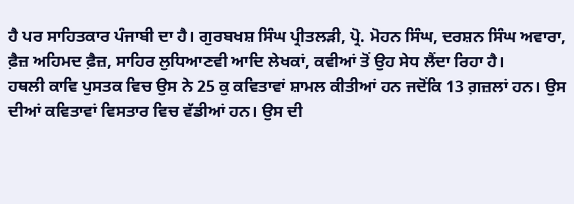ਹੈ ਪਰ ਸਾਹਿਤਕਾਰ ਪੰਜਾਬੀ ਦਾ ਹੈ। ਗੁਰਬਖਸ਼ ਸਿੰਘ ਪ੍ਰੀਤਲੜੀ, ਪ੍ਰੋ. ਮੋਹਨ ਸਿੰਘ, ਦਰਸ਼ਨ ਸਿੰਘ ਅਵਾਰਾ, ਫ਼ੈਜ਼ ਅਹਿਮਦ ਫ਼ੈਜ਼, ਸਾਹਿਰ ਲੁਧਿਆਣਵੀ ਆਦਿ ਲੇਖਕਾਂ, ਕਵੀਆਂ ਤੋਂ ਉਹ ਸੇਧ ਲੈਂਦਾ ਰਿਹਾ ਹੈ।
ਹਥਲੀ ਕਾਵਿ ਪੁਸਤਕ ਵਿਚ ਉਸ ਨੇ 25 ਕੁ ਕਵਿਤਾਵਾਂ ਸ਼ਾਮਲ ਕੀਤੀਆਂ ਹਨ ਜਦੋਂਕਿ 13 ਗ਼ਜ਼ਲਾਂ ਹਨ। ਉਸ ਦੀਆਂ ਕਵਿਤਾਵਾਂ ਵਿਸਤਾਰ ਵਿਚ ਵੱਡੀਆਂ ਹਨ। ਉਸ ਦੀ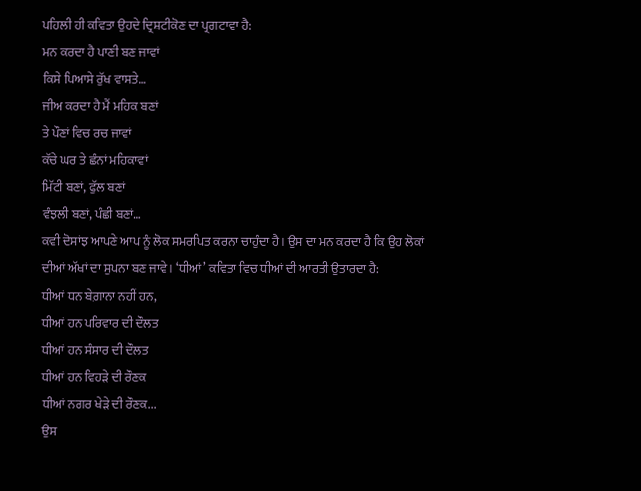ਪਹਿਲੀ ਹੀ ਕਵਿਤਾ ਉਹਦੇ ਦ੍ਰਿਸ਼ਟੀਕੋਣ ਦਾ ਪ੍ਰਗਟਾਵਾ ਹੈ:
ਮਨ ਕਰਦਾ ਹੈ ਪਾਣੀ ਬਣ ਜਾਵਾਂ
ਕਿਸੇ ਪਿਆਸੇ ਰੁੱਖ ਵਾਸਤੇ…
ਜੀਅ ਕਰਦਾ ਹੈ ਮੈਂ ਮਹਿਕ ਬਣਾਂ
ਤੇ ਪੌਣਾਂ ਵਿਚ ਰਚ ਜਾਵਾਂ
ਕੱਚੇ ਘਰ ਤੇ ਛੰਨਾਂ ਮਹਿਕਾਵਾਂ
ਮਿੱਟੀ ਬਣਾਂ, ਫੁੱਲ ਬਣਾਂ
ਵੰਝਲੀ ਬਣਾਂ, ਪੰਛੀ ਬਣਾਂ…
ਕਵੀ ਦੋਸਾਂਝ ਆਪਣੇ ਆਪ ਨੂੰ ਲੋਕ ਸਮਰਪਿਤ ਕਰਨਾ ਚਾਹੁੰਦਾ ਹੈ। ਉਸ ਦਾ ਮਨ ਕਰਦਾ ਹੈ ਕਿ ਉਹ ਲੋਕਾਂ ਦੀਆਂ ਅੱਖਾਂ ਦਾ ਸੁਪਨਾ ਬਣ ਜਾਵੇ। ‘ਧੀਆਂ’ ਕਵਿਤਾ ਵਿਚ ਧੀਆਂ ਦੀ ਆਰਤੀ ਉਤਾਰਦਾ ਹੈ:
ਧੀਆਂ ਧਨ ਬੇਗ਼ਾਨਾ ਨਹੀਂ ਹਨ,
ਧੀਆਂ ਹਨ ਪਰਿਵਾਰ ਦੀ ਦੌਲਤ
ਧੀਆਂ ਹਨ ਸੰਸਾਰ ਦੀ ਦੌਲਤ
ਧੀਆਂ ਹਨ ਵਿਹੜੇ ਦੀ ਰੌਣਕ
ਧੀਆਂ ਨਗਰ ਖੇੜੇ ਦੀ ਰੌਣਕ...
ਉਸ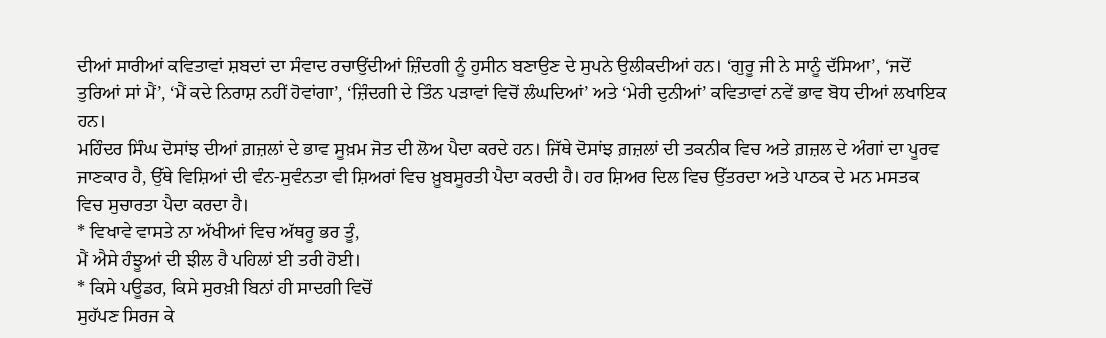ਦੀਆਂ ਸਾਰੀਆਂ ਕਵਿਤਾਵਾਂ ਸ਼ਬਦਾਂ ਦਾ ਸੰਵਾਦ ਰਚਾਉਂਦੀਆਂ ਜ਼ਿੰਦਗੀ ਨੂੰ ਹੁਸੀਨ ਬਣਾਉਣ ਦੇ ਸੁਪਨੇ ਉਲੀਕਦੀਆਂ ਹਨ। ‘ਗੁਰੂ ਜੀ ਨੇ ਸਾਨੂੰ ਦੱਸਿਆ’, ‘ਜਦੋਂ ਤੁਰਿਆਂ ਸਾਂ ਮੈਂ’, ‘ਮੈਂ ਕਦੇ ਨਿਰਾਸ਼ ਨਹੀਂ ਹੋਵਾਂਗਾ’, ‘ਜ਼ਿੰਦਗੀ ਦੇ ਤਿੰਨ ਪੜਾਵਾਂ ਵਿਚੋਂ ਲੰਘਦਿਆਂ’ ਅਤੇ ‘ਮੇਰੀ ਦੁਨੀਆਂ’ ਕਵਿਤਾਵਾਂ ਨਵੇਂ ਭਾਵ ਬੋਧ ਦੀਆਂ ਲਖਾਇਕ ਹਨ।
ਮਹਿੰਦਰ ਸਿੰਘ ਦੋਸਾਂਝ ਦੀਆਂ ਗ਼ਜ਼ਲਾਂ ਦੇ ਭਾਵ ਸੂਖ਼ਮ ਜੋਤ ਦੀ ਲੋਅ ਪੈਦਾ ਕਰਦੇ ਹਨ। ਜਿੱਥੇ ਦੋਸਾਂਝ ਗ਼ਜ਼ਲਾਂ ਦੀ ਤਕਨੀਕ ਵਿਚ ਅਤੇ ਗ਼ਜ਼ਲ ਦੇ ਅੰਗਾਂ ਦਾ ਪੂਰਵ ਜਾਣਕਾਰ ਹੈ, ਉੱਥੇ ਵਿਸ਼ਿਆਂ ਦੀ ਵੰਨ-ਸੁਵੰਨਤਾ ਵੀ ਸ਼ਿਅਰਾਂ ਵਿਚ ਖ਼ੂਬਸੂਰਤੀ ਪੈਦਾ ਕਰਦੀ ਹੈ। ਹਰ ਸ਼ਿਅਰ ਦਿਲ ਵਿਚ ਉੱਤਰਦਾ ਅਤੇ ਪਾਠਕ ਦੇ ਮਨ ਮਸਤਕ ਵਿਚ ਸੁਚਾਰਤਾ ਪੈਦਾ ਕਰਦਾ ਹੈ।
* ਵਿਖਾਵੇ ਵਾਸਤੇ ਨਾ ਅੱਖੀਆਂ ਵਿਚ ਅੱਥਰੂ ਭਰ ਤੂੰ,
ਮੈਂ ਐਸੇ ਹੰਝੂਆਂ ਦੀ ਝੀਲ ਹੈ ਪਹਿਲਾਂ ਈ ਤਰੀ ਹੋਈ।
* ਕਿਸੇ ਪਊਡਰ, ਕਿਸੇ ਸੁਰਖ਼ੀ ਬਿਨਾਂ ਹੀ ਸਾਦਗੀ ਵਿਚੋਂ
ਸੁਹੱਪਣ ਸਿਰਜ ਕੇ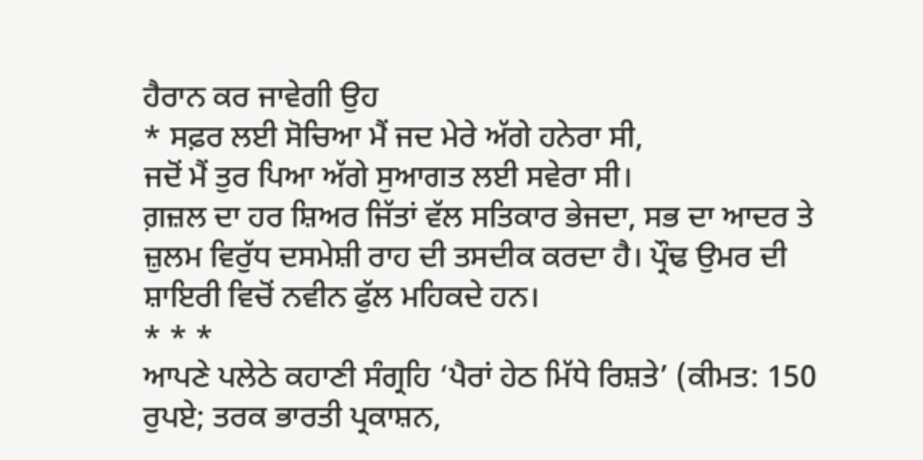ਹੈਰਾਨ ਕਰ ਜਾਵੇਗੀ ਉਹ
* ਸਫ਼ਰ ਲਈ ਸੋਚਿਆ ਮੈਂ ਜਦ ਮੇਰੇ ਅੱਗੇ ਹਨੇਰਾ ਸੀ,
ਜਦੋਂ ਮੈਂ ਤੁਰ ਪਿਆ ਅੱਗੇ ਸੁਆਗਤ ਲਈ ਸਵੇਰਾ ਸੀ।
ਗ਼ਜ਼ਲ ਦਾ ਹਰ ਸ਼ਿਅਰ ਜਿੱਤਾਂ ਵੱਲ ਸਤਿਕਾਰ ਭੇਜਦਾ, ਸਭ ਦਾ ਆਦਰ ਤੇ ਜ਼ੁਲਮ ਵਿਰੁੱਧ ਦਸਮੇਸ਼ੀ ਰਾਹ ਦੀ ਤਸਦੀਕ ਕਰਦਾ ਹੈ। ਪ੍ਰੌਢ ਉਮਰ ਦੀ ਸ਼ਾਇਰੀ ਵਿਚੋਂ ਨਵੀਨ ਫੁੱਲ ਮਹਿਕਦੇ ਹਨ।
* * *
ਆਪਣੇ ਪਲੇਠੇ ਕਹਾਣੀ ਸੰਗ੍ਰਹਿ ‘ਪੈਰਾਂ ਹੇਠ ਮਿੱਧੇ ਰਿਸ਼ਤੇ’ (ਕੀਮਤ: 150 ਰੁਪਏ; ਤਰਕ ਭਾਰਤੀ ਪ੍ਰਕਾਸ਼ਨ,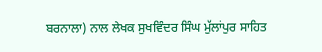ਬਰਨਾਲਾ) ਨਾਲ ਲੇਖਕ ਸੁਖਵਿੰਦਰ ਸਿੰਘ ਮੁੱਲਾਂਪੁਰ ਸਾਹਿਤ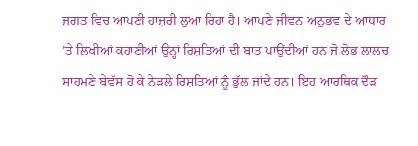ਜਗਤ ਵਿਚ ਆਪਣੀ ਹਾਜ਼ਰੀ ਲੁਆ ਰਿਹਾ ਹੈ। ਆਪਣੇ ਜੀਵਨ ਅਨੁਭਵ ਦੇ ਆਧਾਰ ’ਤੇ ਲਿਖੀਆਂ ਕਹਾਣੀਆਂ ਉਨ੍ਹਾਂ ਰਿਸ਼ਤਿਆਂ ਦੀ ਬਾਤ ਪਾਉਂਦੀਆਂ ਹਨ ਜੋ ਲੋਭ ਲਾਲਚ ਸਾਹਮਣੇ ਬੇਵੱਸ ਹੋ ਕੇ ਨੇੜਲੇ ਰਿਸ਼ਤਿਆਂ ਨੂੰ ਭੁੱਲ ਜਾਂਦੇ ਹਨ। ਇਹ ਆਰਥਿਕ ਦੌੜ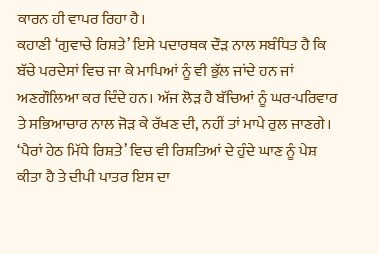ਕਾਰਨ ਹੀ ਵਾਪਰ ਰਿਹਾ ਹੈ।
ਕਹਾਣੀ ‘ਗੁਵਾਚੇ ਰਿਸ਼ਤੇ’ ਇਸੇ ਪਦਾਰਥਕ ਦੌੜ ਨਾਲ ਸਬੰਧਿਤ ਹੈ ਕਿ ਬੱਚੇ ਪਰਦੇਸਾਂ ਵਿਚ ਜਾ ਕੇ ਮਾਪਿਆਂ ਨੂੰ ਵੀ ਭੁੱਲ ਜਾਂਦੇ ਹਨ ਜਾਂ ਅਣਗੌਲਿਆ ਕਰ ਦਿੰਦੇ ਹਨ। ਅੱਜ ਲੋੜ ਹੈ ਬੱਚਿਆਂ ਨੂੰ ਘਰ-ਪਰਿਵਾਰ ਤੇ ਸਭਿਆਚਾਰ ਨਾਲ ਜੋੜ ਕੇ ਰੱਖਣ ਦੀ, ਨਹੀਂ ਤਾਂ ਮਾਪੇ ਰੁਲ ਜਾਣਗੇ। ‘ਪੈਰਾਂ ਹੇਠ ਮਿੱਧੇ ਰਿਸ਼ਤੇ’ ਵਿਚ ਵੀ ਰਿਸ਼ਤਿਆਂ ਦੇ ਹੁੰਦੇ ਘਾਣ ਨੂੰ ਪੇਸ਼ ਕੀਤਾ ਹੈ ਤੇ ਦੀਪੀ ਪਾਤਰ ਇਸ ਦਾ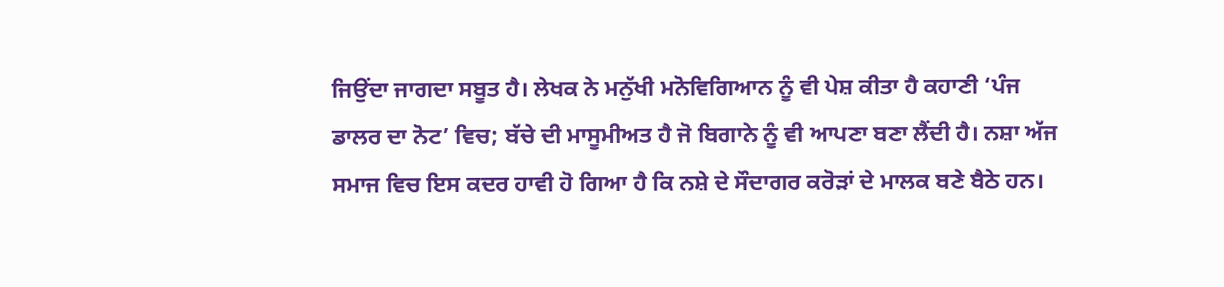ਜਿਉਂਦਾ ਜਾਗਦਾ ਸਬੂਤ ਹੈ। ਲੇਖਕ ਨੇ ਮਨੁੱਖੀ ਮਨੋਵਿਗਿਆਨ ਨੂੰ ਵੀ ਪੇਸ਼ ਕੀਤਾ ਹੈ ਕਹਾਣੀ ‘ਪੰਜ ਡਾਲਰ ਦਾ ਨੋਟ’ ਵਿਚ; ਬੱਚੇ ਦੀ ਮਾਸੂਮੀਅਤ ਹੈ ਜੋ ਬਿਗਾਨੇ ਨੂੰ ਵੀ ਆਪਣਾ ਬਣਾ ਲੈਂਦੀ ਹੈ। ਨਸ਼ਾ ਅੱਜ ਸਮਾਜ ਵਿਚ ਇਸ ਕਦਰ ਹਾਵੀ ਹੋ ਗਿਆ ਹੈ ਕਿ ਨਸ਼ੇ ਦੇ ਸੌਦਾਗਰ ਕਰੋੜਾਂ ਦੇ ਮਾਲਕ ਬਣੇ ਬੈਠੇ ਹਨ।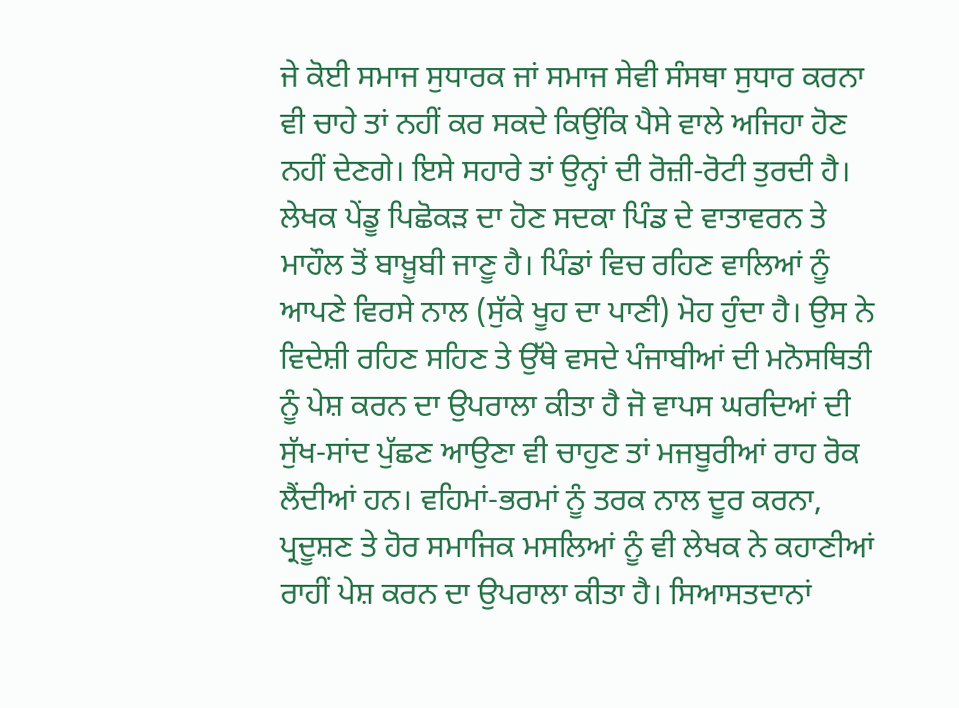ਜੇ ਕੋਈ ਸਮਾਜ ਸੁਧਾਰਕ ਜਾਂ ਸਮਾਜ ਸੇਵੀ ਸੰਸਥਾ ਸੁਧਾਰ ਕਰਨਾ ਵੀ ਚਾਹੇ ਤਾਂ ਨਹੀਂ ਕਰ ਸਕਦੇ ਕਿਉਂਕਿ ਪੈਸੇ ਵਾਲੇ ਅਜਿਹਾ ਹੋਣ ਨਹੀਂ ਦੇਣਗੇ। ਇਸੇ ਸਹਾਰੇ ਤਾਂ ਉਨ੍ਹਾਂ ਦੀ ਰੋਜ਼ੀ-ਰੋਟੀ ਤੁਰਦੀ ਹੈ। ਲੇਖਕ ਪੇਂਡੂ ਪਿਛੋਕੜ ਦਾ ਹੋਣ ਸਦਕਾ ਪਿੰਡ ਦੇ ਵਾਤਾਵਰਨ ਤੇ ਮਾਹੌਲ ਤੋਂ ਬਾਖ਼ੂਬੀ ਜਾਣੂ ਹੈ। ਪਿੰਡਾਂ ਵਿਚ ਰਹਿਣ ਵਾਲਿਆਂ ਨੂੰ ਆਪਣੇ ਵਿਰਸੇ ਨਾਲ (ਸੁੱਕੇ ਖੂਹ ਦਾ ਪਾਣੀ) ਮੋਹ ਹੁੰਦਾ ਹੈ। ਉਸ ਨੇ ਵਿਦੇਸ਼ੀ ਰਹਿਣ ਸਹਿਣ ਤੇ ਉੱਥੇ ਵਸਦੇ ਪੰਜਾਬੀਆਂ ਦੀ ਮਨੋਸਥਿਤੀ ਨੂੰ ਪੇਸ਼ ਕਰਨ ਦਾ ਉਪਰਾਲਾ ਕੀਤਾ ਹੈ ਜੋ ਵਾਪਸ ਘਰਦਿਆਂ ਦੀ ਸੁੱਖ-ਸਾਂਦ ਪੁੱਛਣ ਆਉਣਾ ਵੀ ਚਾਹੁਣ ਤਾਂ ਮਜਬੂਰੀਆਂ ਰਾਹ ਰੋਕ ਲੈਂਦੀਆਂ ਹਨ। ਵਹਿਮਾਂ-ਭਰਮਾਂ ਨੂੰ ਤਰਕ ਨਾਲ ਦੂਰ ਕਰਨਾ, ਪ੍ਰਦੂਸ਼ਣ ਤੇ ਹੋਰ ਸਮਾਜਿਕ ਮਸਲਿਆਂ ਨੂੰ ਵੀ ਲੇਖਕ ਨੇ ਕਹਾਣੀਆਂ ਰਾਹੀਂ ਪੇਸ਼ ਕਰਨ ਦਾ ਉਪਰਾਲਾ ਕੀਤਾ ਹੈ। ਸਿਆਸਤਦਾਨਾਂ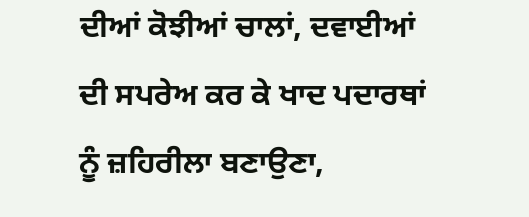ਦੀਆਂ ਕੋਝੀਆਂ ਚਾਲਾਂ, ਦਵਾਈਆਂ ਦੀ ਸਪਰੇਅ ਕਰ ਕੇ ਖਾਦ ਪਦਾਰਥਾਂ ਨੂੰ ਜ਼ਹਿਰੀਲਾ ਬਣਾਉਣਾ,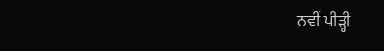ਨਵੀਂ ਪੀੜ੍ਹੀ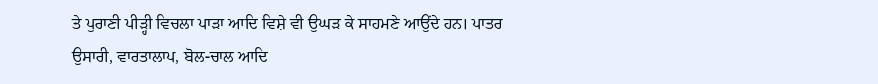ਤੇ ਪੁਰਾਣੀ ਪੀੜ੍ਹੀ ਵਿਚਲਾ ਪਾੜਾ ਆਦਿ ਵਿਸ਼ੇ ਵੀ ਉਘੜ ਕੇ ਸਾਹਮਣੇ ਆਉਂਦੇ ਹਨ। ਪਾਤਰ ਉਸਾਰੀ, ਵਾਰਤਾਲਾਪ, ਬੋਲ-ਚਾਲ ਆਦਿ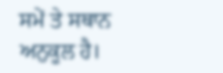ਸਮੇਂ ਤੇ ਸਥਾਨ ਅਨੁਕੂਲ ਹੈ।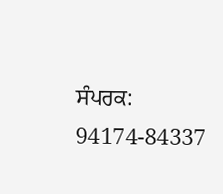ਸੰਪਰਕ: 94174-84337